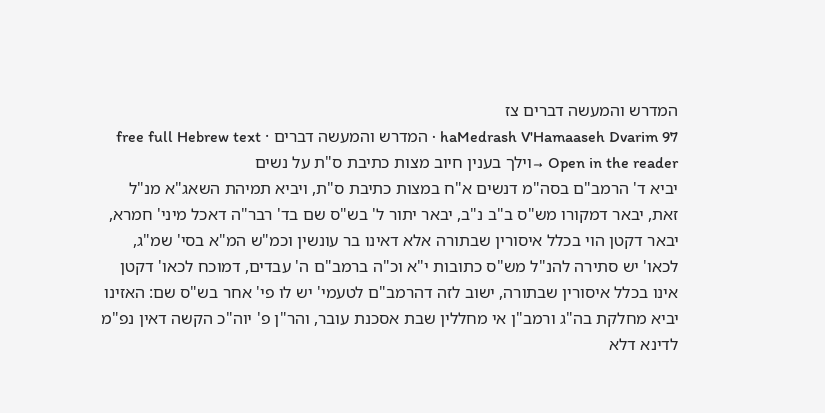המדרש והמעשה דברים צז
haMedrash V'Hamaaseh Dvarim 97 · המדרש והמעשה דברים · free full Hebrew text
Open in the reader →וילך בענין חיוב מצות כתיבת ס"ת על נשים
יביא ד' הרמב"ם בסה"מ דנשים א"ח במצות כתיבת ס"ת, ויביא תמיהת השאג"א מנ"ל זאת, יבאר דמקורו מש"ס ב"ב נ"ב, יבאר יתור ל' בש"ס שם בד' רבר"ה דאכל מיני' חמרא, יבאר דקטן הוי בכלל איסורין שבתורה אלא דאינו בר עונשין וכמ"ש המ"א בסי' שמ"ג, לכאו' יש סתירה להנ"ל מש"ס כתובות י"א וכ"ה ברמב"ם ה' עבדים, דמוכח לכאו' דקטן אינו בכלל איסורין שבתורה, ישוב לזה דהרמב"ם לטעמי' יש לו פי' אחר בש"ס שם: האזינו
יביא מחלקת בה"ג ורמב"ן אי מחללין שבת אסכנת עובר, והר"ן פ' יוה"כ הקשה דאין נפ"מ לדינא דלא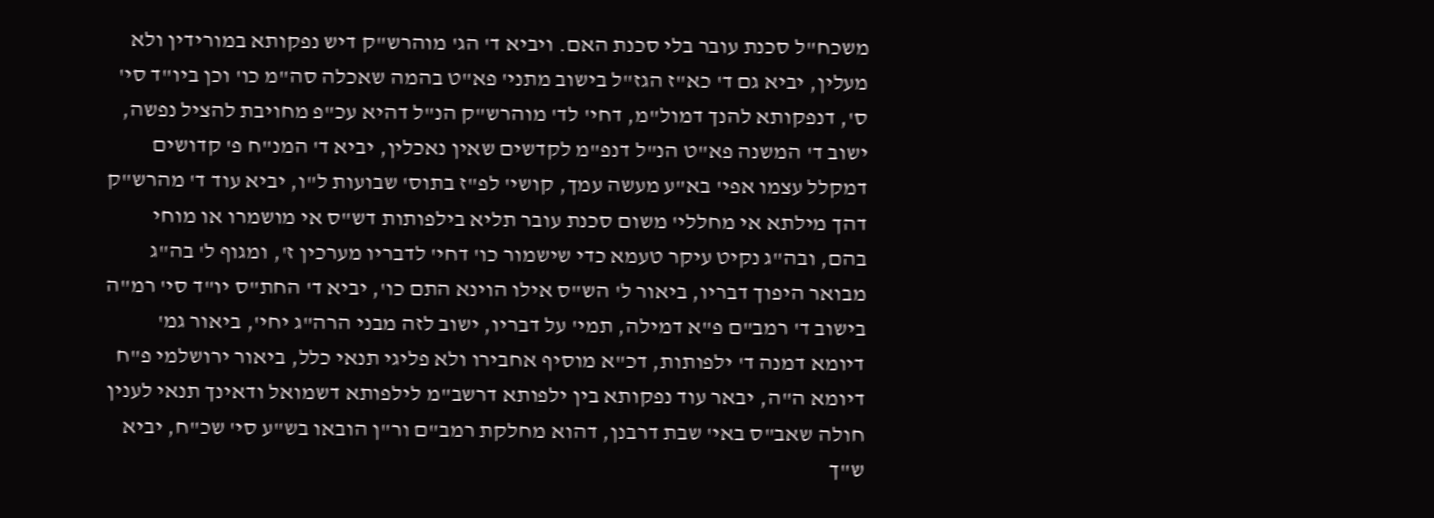משכח"ל סכנת עובר בלי סכנת האם. ויביא ד' הג' מוהרש"ק דיש נפקותא במורידין ולא מעלין, יביא גם ד' כא"ז הגז"ל בישוב מתני' פא"ט בהמה שאכלה סה"מ כו' וכן ביו"ד סי' ס', דנפקותא להנך דמול"מ, דחי' לד' מוהרש"ק הנ"ל דהיא עכ"פ מחויבת להציל נפשה, ישוב ד' המשנה פא"ט הנ"ל דנפ"מ לקדשים שאין נאכלין, יביא ד' המנ"ח פ' קדושים דמקלל עצמו אפי' בא"ע מעשה עמך, קושי' לפ"ז בתוס' שבועות ל"ו, יביא עוד ד' מהרש"ק דהך מילתא אי מחללי' משום סכנת עובר תליא בילפותות דש"ס אי מושמרו או מוחי בהם, ובה"ג נקיט עיקר טעמא כדי שישמור כו' דחי' לדבריו מערכין ז', ומגוף ל' בה"ג מבואר היפוך דבריו, ביאור ל' הש"ס אילו הוינא התם כו', יביא ד' החת"ס יו"ד סי' רמ"ה בישוב ד' רמב"ם פ"א דמילה, תמי' על דבריו, ישוב לזה מבני הרה"ג יחי', ביאור גמ' דיומא דמנה ד' ילפותות, דכ"א מוסיף אחבירו ולא פליגי תנאי כלל, ביאור ירושלמי פ"ח דיומא ה"ה, יבאר עוד נפקותא בין ילפותא דרשב"מ לילפותא דשמואל ודאינך תנאי לענין חולה שאב"ס באי' שבת דרבנן, דהוא מחלקת רמב"ם ור"ן הובאו בש"ע סי' שכ"ח, יביא ש"ך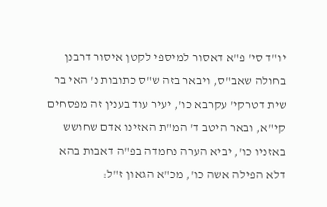יו"ד סי' פ"א דאסור למיספי לקטן איסור דרבנן בחולה שאב"ס, ויבאר בזה ש"ס כתובות נ' האי בר שית דטרקי' עקרבא כו', יעיר עוד בענין זה מפסחים קי"א, ובאר היטב ד' המ"ת האזינו אדם שחושש באזניו כו', יביא הערה נחמדה בפ"ה דאבות בהא דלא הפילה אשה כו', מכ"א הגאון ז"ל: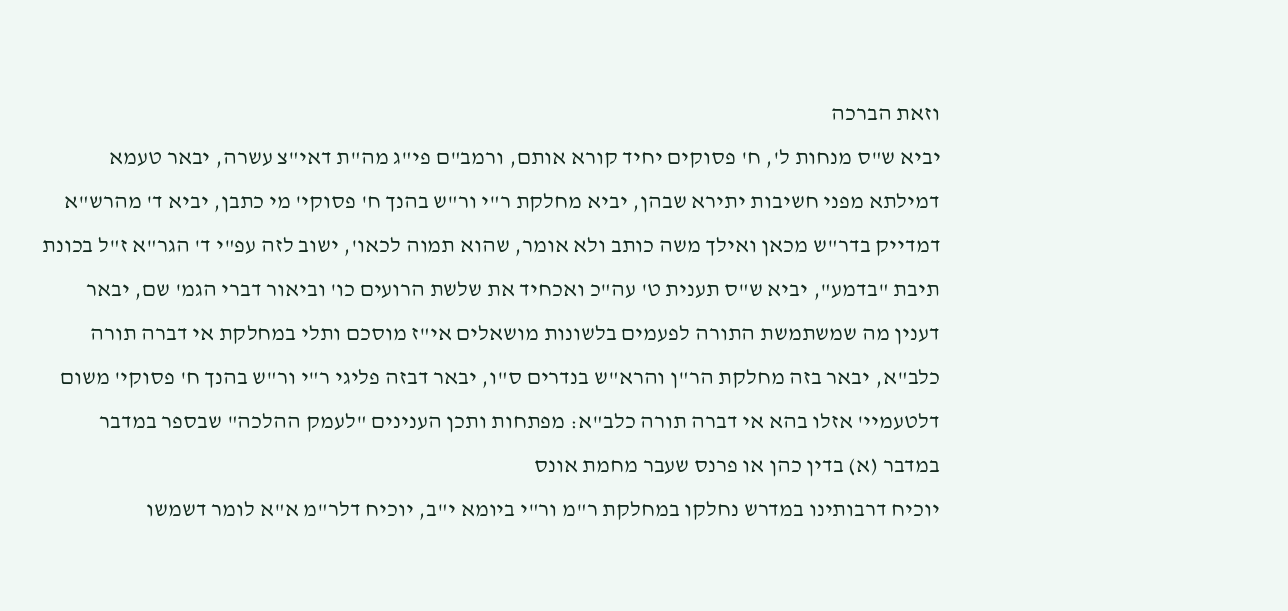וזאת הברכה
יביא ש"ס מנחות ל', ח' פסוקים יחיד קורא אותם, ורמב"ם פי"ג מה"ת דאי"צ עשרה, יבאר טעמא דמילתא מפני חשיבות יתירא שבהן, יביא מחלקת ר"י ור"ש בהנך ח' פסוקי' מי כתבן, יביא ד' מהרש"א דמדייק בדר"ש מכאן ואילך משה כותב ולא אומר, שהוא תמוה לכאו', ישוב לזה עפ"י ד' הגר"א ז"ל בכונת תיבת "בדמע", יביא ש"ס תענית ט' עה"כ ואכחיד את שלשת הרועים כו' וביאור דברי הגמ' שם, יבאר דענין מה שמשתמשת התורה לפעמים בלשונות מושאלים אי"ז מוסכם ותלי במחלקת אי דברה תורה כלב"א, יבאר בזה מחלקת הר"ן והרא"ש בנדרים ס"ו, יבאר דבזה פליגי ר"י ור"ש בהנך ח' פסוקי' משום דלטעמיי' אזלו בהא אי דברה תורה כלב"א: מפתחות ותכן הענינים "לעמק ההלכה" שבספר במדבר במדבר (א) בדין כהן או פרנס שעבר מחמת אונס
יוכיח דרבותינו במדרש נחלקו במחלקת ר"מ ור"י ביומא י"ב, יוכיח דלר"מ א"א לומר דשמשו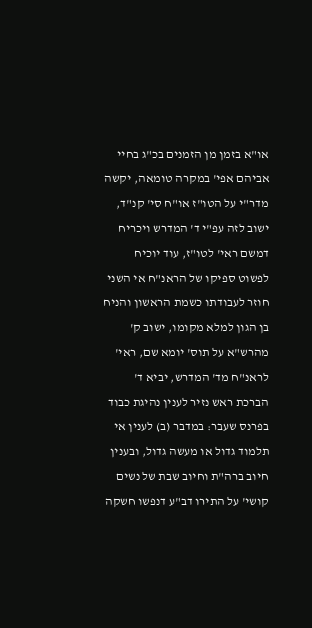או"א בזמן מן הזמנים בכ"ג בחיי אביהם אפי' במקרה טומאה, יקשה מדר"י על הטו"ז או"ח סי' קנ"ד, ישוב לזה עפ"י ד' המדרש ויכריח דמשם ראי' לטו"ז, עוד יוכיח לפשוט ספיקו של הראנ"ח אי השני חוזר לעבודתו כשמת הראשון והניח בן הגון למלא מקומו, ישוב ק' מהרש"א על תוס' יומא שם, ראי' לראנ"ח מד' המדרש, יביא ד' הברכת ראש נזיר לענין נהיגת כבוד בפרנס שעבר: במדבר (ב) לענין אי תלמוד גדול או מעשה גדול, ובענין חיוב ברה"ת וחיוב שבת של נשים
קושי' על התירו דב"ע דנפשו חשקה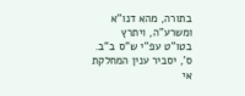בתורה, מהא דנו"א ומשרע"ה, ויתרץ בטו"ט עפ"י ש"ס ב"ב. ס', יסביר ענין המחלקת אי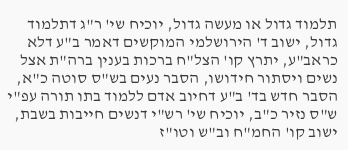תלמוד גדול או מעשה גדול, יוכיח שי' ר"ג דתלמוד גדול, ישוב ד' הירושלמי המוקשים דאמר ב"ע דלא כראב"ע, יתרץ קו' הצל"ח ברכות בענין ברה"ת אצל נשים ויסתור חידושו, הסבר נעים בש"ס סוטה כ"א, הסבר חדש בד' ב"ע דחיוב אדם ללמוד בתו תורה עפ"י ש"ס נזיר כ"ב, יוכיח שי' רש"י דנשים חייבות בשבת, ישוב קו' החמ"ח וב"ש וטו"ז